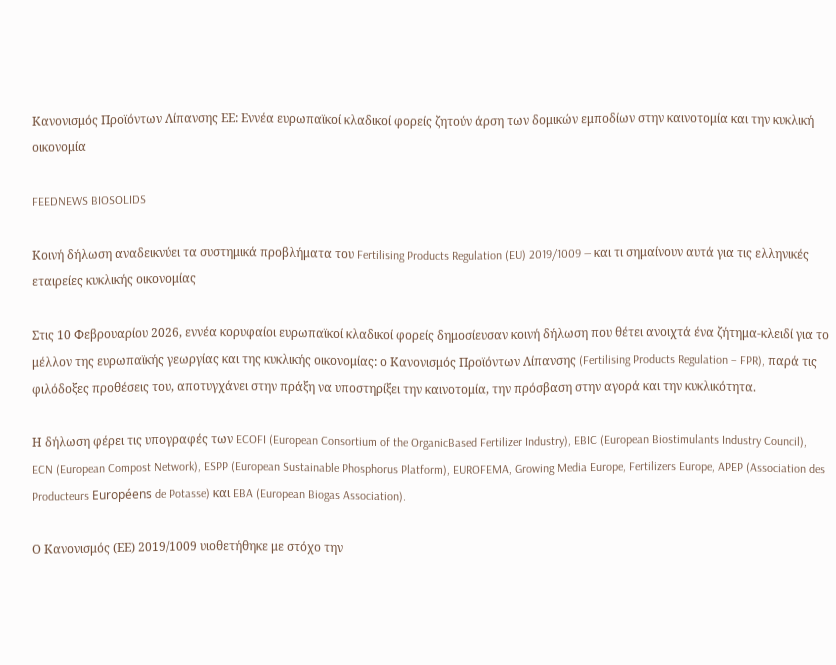Κανονισμός Προϊόντων Λίπανσης ΕΕ: Εννέα ευρωπαϊκοί κλαδικοί φορείς ζητούν άρση των δομικών εμποδίων στην καινοτομία και την κυκλική οικονομία

FEEDNEWS BIOSOLIDS

Κοινή δήλωση αναδεικνύει τα συστημικά προβλήματα του Fertilising Products Regulation (EU) 2019/1009 — και τι σημαίνουν αυτά για τις ελληνικές εταιρείες κυκλικής οικονομίας

Στις 10 Φεβρουαρίου 2026, εννέα κορυφαίοι ευρωπαϊκοί κλαδικοί φορείς δημοσίευσαν κοινή δήλωση που θέτει ανοιχτά ένα ζήτημα-κλειδί για το μέλλον της ευρωπαϊκής γεωργίας και της κυκλικής οικονομίας: ο Κανονισμός Προϊόντων Λίπανσης (Fertilising Products Regulation – FPR), παρά τις φιλόδοξες προθέσεις του, αποτυγχάνει στην πράξη να υποστηρίξει την καινοτομία, την πρόσβαση στην αγορά και την κυκλικότητα.

Η δήλωση φέρει τις υπογραφές των ECOFI (European Consortium of the OrganicBased Fertilizer Industry), EBIC (European Biostimulants Industry Council), ECN (European Compost Network), ESPP (European Sustainable Phosphorus Platform), EUROFEMA, Growing Media Europe, Fertilizers Europe, APEP (Association des Producteurs Européens de Potasse) και EBA (European Biogas Association).

Ο Κανονισμός (ΕΕ) 2019/1009 υιοθετήθηκε με στόχο την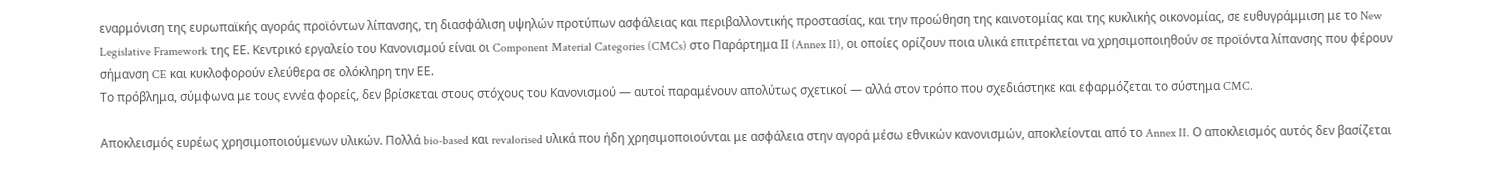εναρμόνιση της ευρωπαϊκής αγοράς προϊόντων λίπανσης, τη διασφάλιση υψηλών προτύπων ασφάλειας και περιβαλλοντικής προστασίας, και την προώθηση της καινοτομίας και της κυκλικής οικονομίας, σε ευθυγράμμιση με το New Legislative Framework της ΕΕ. Κεντρικό εργαλείο του Κανονισμού είναι οι Component Material Categories (CMCs) στο Παράρτημα ΙΙ (Annex II), οι οποίες ορίζουν ποια υλικά επιτρέπεται να χρησιμοποιηθούν σε προϊόντα λίπανσης που φέρουν σήμανση CE και κυκλοφορούν ελεύθερα σε ολόκληρη την ΕΕ.
Το πρόβλημα, σύμφωνα με τους εννέα φορείς, δεν βρίσκεται στους στόχους του Κανονισμού — αυτοί παραμένουν απολύτως σχετικοί — αλλά στον τρόπο που σχεδιάστηκε και εφαρμόζεται το σύστημα CMC.

Αποκλεισμός ευρέως χρησιμοποιούμενων υλικών. Πολλά bio-based και revalorised υλικά που ήδη χρησιμοποιούνται με ασφάλεια στην αγορά μέσω εθνικών κανονισμών, αποκλείονται από το Annex II. Ο αποκλεισμός αυτός δεν βασίζεται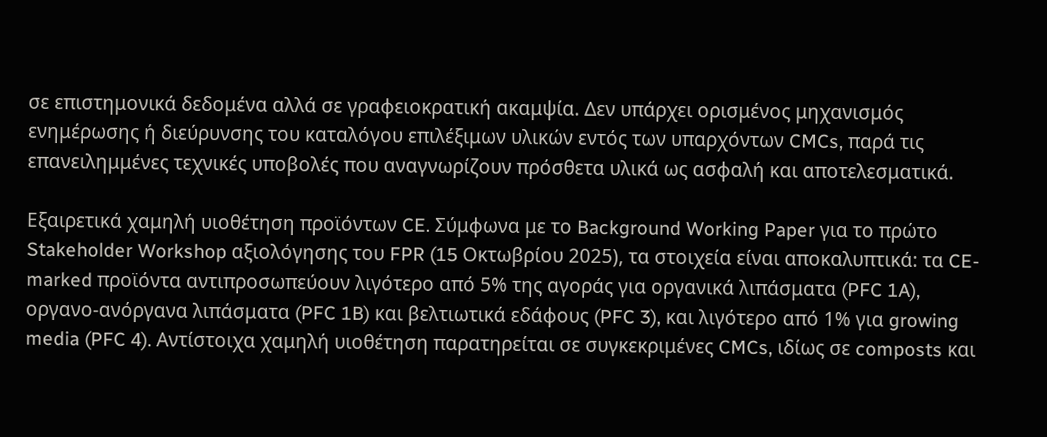σε επιστημονικά δεδομένα αλλά σε γραφειοκρατική ακαμψία. Δεν υπάρχει ορισμένος μηχανισμός ενημέρωσης ή διεύρυνσης του καταλόγου επιλέξιμων υλικών εντός των υπαρχόντων CMCs, παρά τις επανειλημμένες τεχνικές υποβολές που αναγνωρίζουν πρόσθετα υλικά ως ασφαλή και αποτελεσματικά.

Εξαιρετικά χαμηλή υιοθέτηση προϊόντων CE. Σύμφωνα με το Background Working Paper για το πρώτο Stakeholder Workshop αξιολόγησης του FPR (15 Οκτωβρίου 2025), τα στοιχεία είναι αποκαλυπτικά: τα CE-marked προϊόντα αντιπροσωπεύουν λιγότερο από 5% της αγοράς για οργανικά λιπάσματα (PFC 1A), οργανο-ανόργανα λιπάσματα (PFC 1B) και βελτιωτικά εδάφους (PFC 3), και λιγότερο από 1% για growing media (PFC 4). Αντίστοιχα χαμηλή υιοθέτηση παρατηρείται σε συγκεκριμένες CMCs, ιδίως σε composts και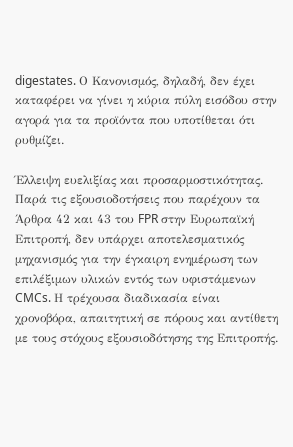digestates. Ο Κανονισμός, δηλαδή, δεν έχει καταφέρει να γίνει η κύρια πύλη εισόδου στην αγορά για τα προϊόντα που υποτίθεται ότι ρυθμίζει.

Έλλειψη ευελιξίας και προσαρμοστικότητας. Παρά τις εξουσιοδοτήσεις που παρέχουν τα Άρθρα 42 και 43 του FPR στην Ευρωπαϊκή Επιτροπή, δεν υπάρχει αποτελεσματικός μηχανισμός για την έγκαιρη ενημέρωση των επιλέξιμων υλικών εντός των υφιστάμενων CMCs. Η τρέχουσα διαδικασία είναι χρονοβόρα, απαιτητική σε πόρους και αντίθετη με τους στόχους εξουσιοδότησης της Επιτροπής.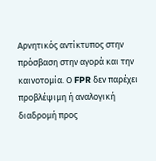Αρνητικός αντίκτυπος στην πρόσβαση στην αγορά και την καινοτομία. Ο FPR δεν παρέχει προβλέψιμη ή αναλογική διαδρομή προς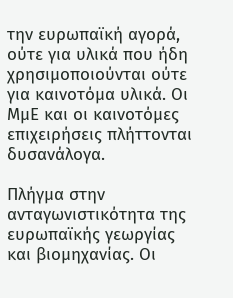την ευρωπαϊκή αγορά, ούτε για υλικά που ήδη χρησιμοποιούνται ούτε για καινοτόμα υλικά. Οι ΜμΕ και οι καινοτόμες επιχειρήσεις πλήττονται δυσανάλογα.

Πλήγμα στην ανταγωνιστικότητα της ευρωπαϊκής γεωργίας και βιομηχανίας. Οι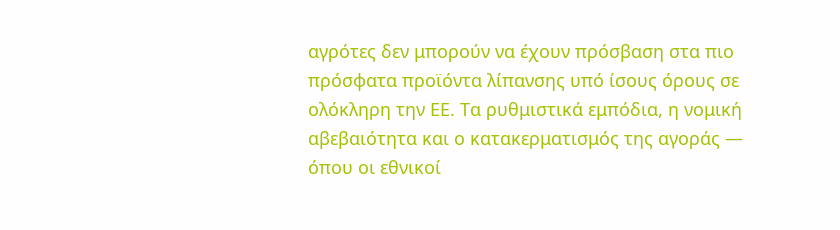αγρότες δεν μπορούν να έχουν πρόσβαση στα πιο πρόσφατα προϊόντα λίπανσης υπό ίσους όρους σε ολόκληρη την ΕΕ. Τα ρυθμιστικά εμπόδια, η νομική αβεβαιότητα και ο κατακερματισμός της αγοράς — όπου οι εθνικοί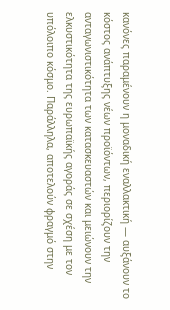κανόνες παραμένουν η μοναδική εναλλακτική — αυξάνουν το κόστος ανάπτυξης νέων προϊόντων, περιορίζουν την ανταγωνιστικότητα των κατασκευαστών και μειώνουν την ελκυστικότητα της ευρωπαϊκής αγοράς σε σχέση με τον υπόλοιπο κόσμο. Παράλληλα, αποτελούν φραγμό στην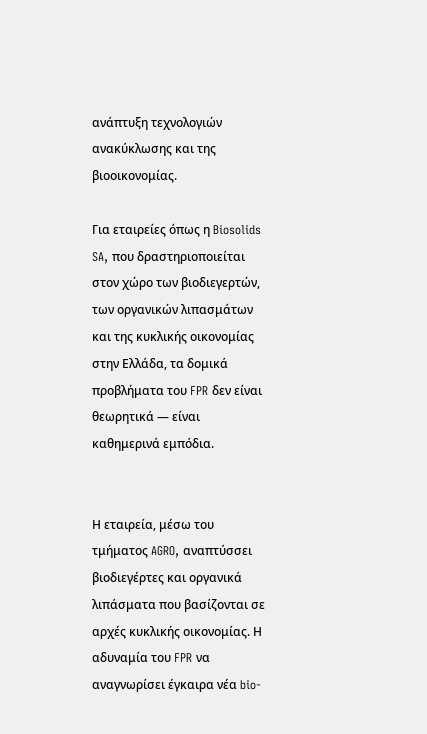ανάπτυξη τεχνολογιών ανακύκλωσης και της βιοοικονομίας.

Για εταιρείες όπως η Biosolids SA, που δραστηριοποιείται στον χώρο των βιοδιεγερτών, των οργανικών λιπασμάτων και της κυκλικής οικονομίας στην Ελλάδα, τα δομικά προβλήματα του FPR δεν είναι θεωρητικά — είναι καθημερινά εμπόδια.


Η εταιρεία, μέσω του τμήματος AGRO, αναπτύσσει βιοδιεγέρτες και οργανικά λιπάσματα που βασίζονται σε αρχές κυκλικής οικονομίας. Η αδυναμία του FPR να αναγνωρίσει έγκαιρα νέα bio-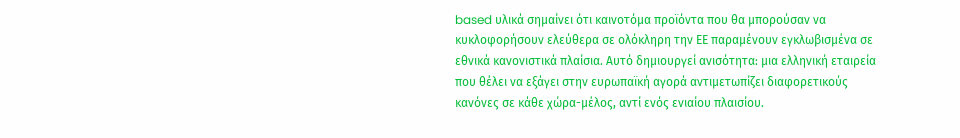based υλικά σημαίνει ότι καινοτόμα προϊόντα που θα μπορούσαν να κυκλοφορήσουν ελεύθερα σε ολόκληρη την ΕΕ παραμένουν εγκλωβισμένα σε εθνικά κανονιστικά πλαίσια. Αυτό δημιουργεί ανισότητα: μια ελληνική εταιρεία που θέλει να εξάγει στην ευρωπαϊκή αγορά αντιμετωπίζει διαφορετικούς κανόνες σε κάθε χώρα-μέλος, αντί ενός ενιαίου πλαισίου.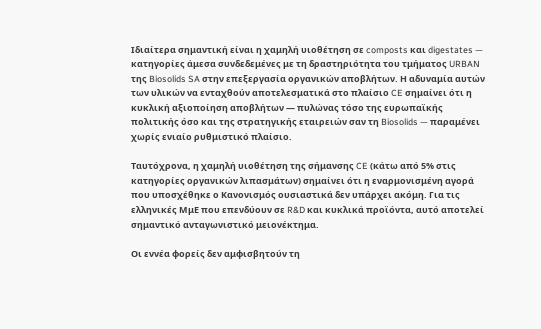Ιδιαίτερα σημαντική είναι η χαμηλή υιοθέτηση σε composts και digestates — κατηγορίες άμεσα συνδεδεμένες με τη δραστηριότητα του τμήματος URBAN της Biosolids SA στην επεξεργασία οργανικών αποβλήτων. Η αδυναμία αυτών των υλικών να ενταχθούν αποτελεσματικά στο πλαίσιο CE σημαίνει ότι η κυκλική αξιοποίηση αποβλήτων — πυλώνας τόσο της ευρωπαϊκής πολιτικής όσο και της στρατηγικής εταιρειών σαν τη Biosolids — παραμένει χωρίς ενιαίο ρυθμιστικό πλαίσιο.

Ταυτόχρονα, η χαμηλή υιοθέτηση της σήμανσης CE (κάτω από 5% στις κατηγορίες οργανικών λιπασμάτων) σημαίνει ότι η εναρμονισμένη αγορά που υποσχέθηκε ο Κανονισμός ουσιαστικά δεν υπάρχει ακόμη. Για τις ελληνικές ΜμΕ που επενδύουν σε R&D και κυκλικά προϊόντα, αυτό αποτελεί σημαντικό ανταγωνιστικό μειονέκτημα.

Οι εννέα φορείς δεν αμφισβητούν τη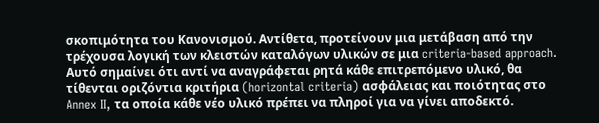σκοπιμότητα του Κανονισμού. Αντίθετα, προτείνουν μια μετάβαση από την τρέχουσα λογική των κλειστών καταλόγων υλικών σε μια criteria-based approach. Αυτό σημαίνει ότι αντί να αναγράφεται ρητά κάθε επιτρεπόμενο υλικό, θα τίθενται οριζόντια κριτήρια (horizontal criteria) ασφάλειας και ποιότητας στο Annex II, τα οποία κάθε νέο υλικό πρέπει να πληροί για να γίνει αποδεκτό.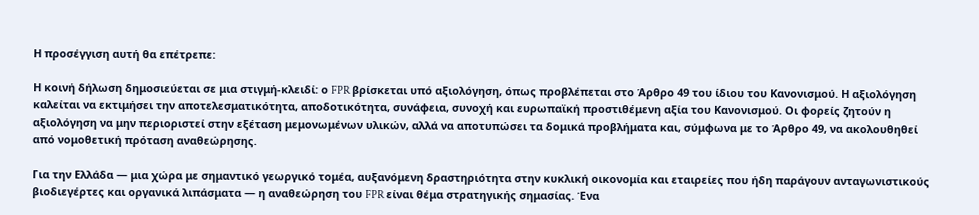Η προσέγγιση αυτή θα επέτρεπε:

Η κοινή δήλωση δημοσιεύεται σε μια στιγμή-κλειδί: ο FPR βρίσκεται υπό αξιολόγηση, όπως προβλέπεται στο Άρθρο 49 του ίδιου του Κανονισμού. Η αξιολόγηση καλείται να εκτιμήσει την αποτελεσματικότητα, αποδοτικότητα, συνάφεια, συνοχή και ευρωπαϊκή προστιθέμενη αξία του Κανονισμού. Οι φορείς ζητούν η αξιολόγηση να μην περιοριστεί στην εξέταση μεμονωμένων υλικών, αλλά να αποτυπώσει τα δομικά προβλήματα και, σύμφωνα με το Άρθρο 49, να ακολουθηθεί από νομοθετική πρόταση αναθεώρησης.

Για την Ελλάδα — μια χώρα με σημαντικό γεωργικό τομέα, αυξανόμενη δραστηριότητα στην κυκλική οικονομία και εταιρείες που ήδη παράγουν ανταγωνιστικούς βιοδιεγέρτες και οργανικά λιπάσματα — η αναθεώρηση του FPR είναι θέμα στρατηγικής σημασίας. Ένα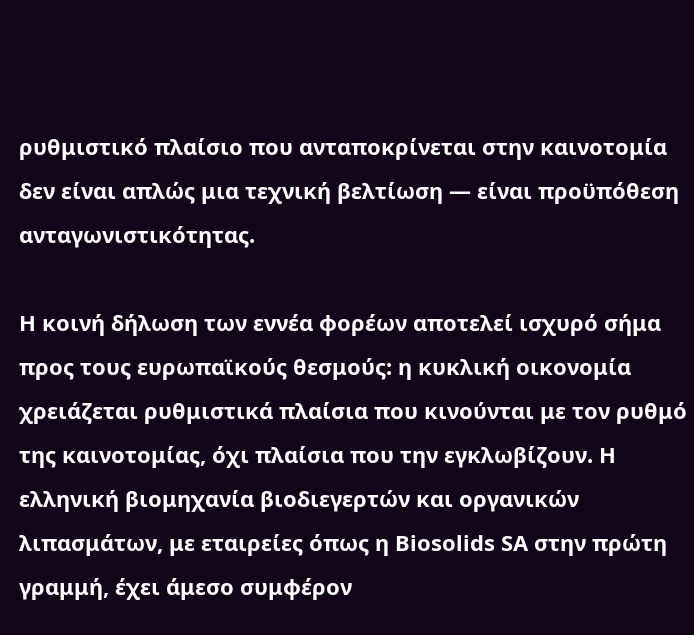ρυθμιστικό πλαίσιο που ανταποκρίνεται στην καινοτομία δεν είναι απλώς μια τεχνική βελτίωση — είναι προϋπόθεση ανταγωνιστικότητας.

Η κοινή δήλωση των εννέα φορέων αποτελεί ισχυρό σήμα προς τους ευρωπαϊκούς θεσμούς: η κυκλική οικονομία χρειάζεται ρυθμιστικά πλαίσια που κινούνται με τον ρυθμό της καινοτομίας, όχι πλαίσια που την εγκλωβίζουν. Η ελληνική βιομηχανία βιοδιεγερτών και οργανικών λιπασμάτων, με εταιρείες όπως η Biosolids SA στην πρώτη γραμμή, έχει άμεσο συμφέρον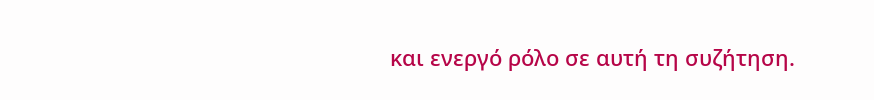και ενεργό ρόλο σε αυτή τη συζήτηση.